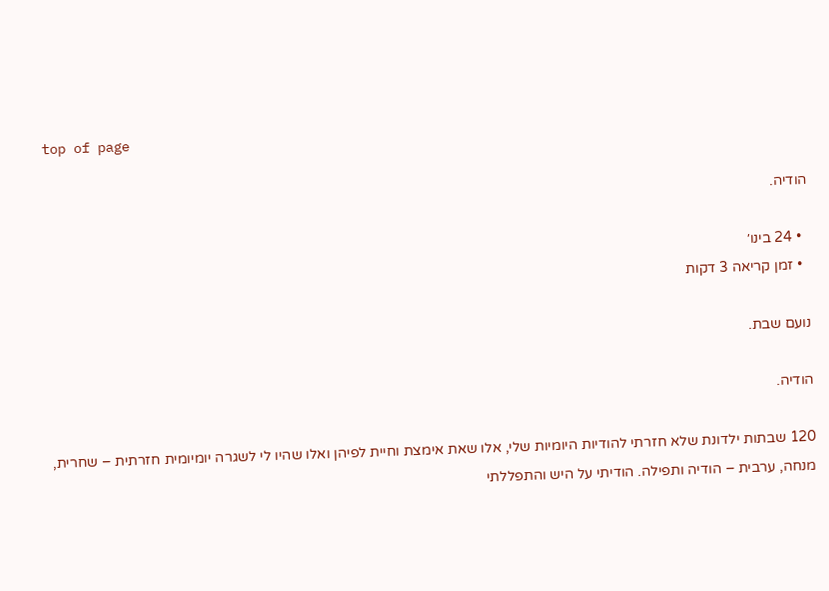top of page

הודיה.

  • 24 בינו׳
  • זמן קריאה 3 דקות

נועם שבת.

הודיה.

120 שבתות ילדונת שלא חזרתי להודיות היומיות שלי, אלו שאת אימצת וחיית לפיהן ואלו שהיו לי לשגרה יומיומית חזרתית – שחרית, מנחה, ערבית – הודיה ותפילה. הודיתי על היש והתפללתי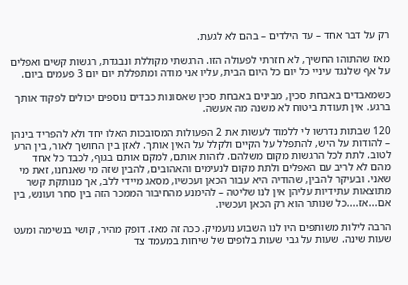רק על דבר אחד – עד הילדים – בהם לא לגעת.

מאז שהתוהו החשיך, לא חזרתי לפעולה הזו. הרגשתי מקוללת ונבגדת, רגשות קשים ואפלים על אף שלנגד עיניי כל יום כל היום הבית, עליו אני מודה ומתפללת יום יום 3 פעמים ביום.

כשמאבדים באבחת סכין, מבינים באבחת סכין שאסונות כבדים נוספים יכולים לפקוד אותך ברגע. אין תעודת ביטוח לא משנה מה אעשה.

120 שבתות נדרשו לי ללמוד לעשות את 2 הפעולות המסובכות האלו יחד ולא להפריד בינהן – להודות על היש, להתפלל על הקיים ולקלל על האין אותך. לאזן בין החושך לאור, בין הרע לטוב. לתת לכל הרגשות מקום משלהם. לזהות אותם, למקם אותם בגוף, לכבד כל אחד מהם לא לריב עם האפלים ולתת מקום לנעימים והאהובים, להבין שזה מי שאנחנו, זאת מי שאני. ובעיקר להבין, שהודיה היא עבור הכאן ועכשיו, מסאג מיידי ללב, אך מנותקת קשר מתוצאות עתידיות עליהן אין לנו שליטה – להימנע מהחיבור הממכר הזה בין סחר ועונש, בין אם...אז....כל שנותר הוא רק הכאן ועכשיו.

הרבה לילות משותפים היו לנו השבוע נועמיק. ככה זה מאז. דופק מהיר, קושי בנשימה ומעט שעות שינה. שעות על גבי שעות בלופים של שיחות במעמד צד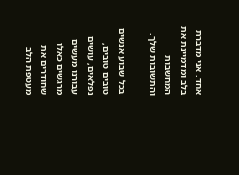אחד. אני מדברת בלב ומדמיינת את המחשבות והתשובות שלך.

בכל שבוע אנשים טובים טובים, נפלאים, עושים עבורנו מעשים מרגשים כאלו שחודרים את מעטפת הלב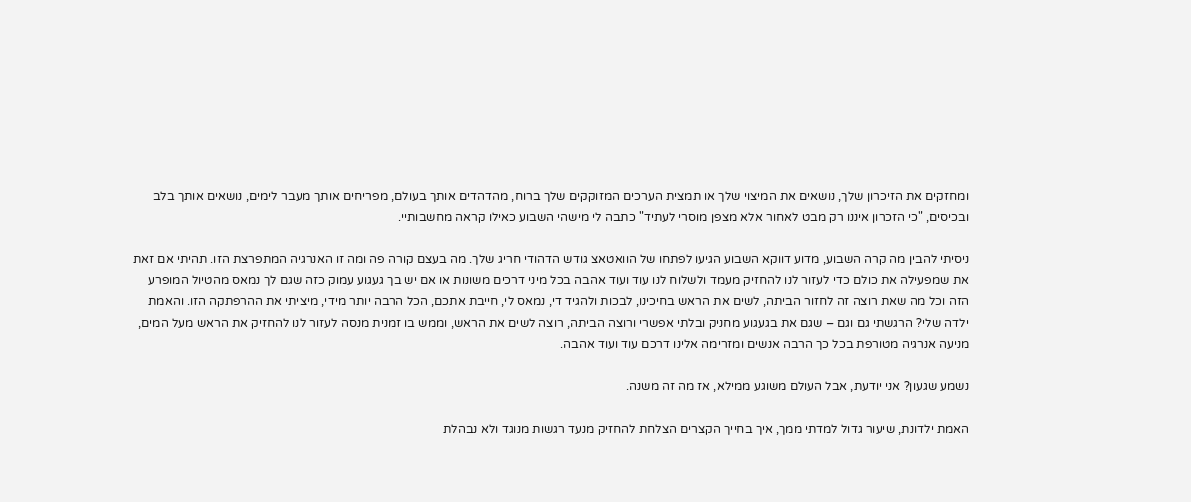ומחזקים את הזיכרון שלך, נושאים את המיצוי שלך או תמצית הערכים המזוקקים שלך ברוח, מהדהדים אותך בעולם, מפריחים אותך מעבר לימים, נושאים אותך בלב ובכיסים, "כי הזכרון איננו רק מבט לאחור אלא מצפן מוסרי לעתיד" כתבה לי מישהי השבוע כאילו קראה מחשבותיי.

ניסיתי להבין מה קרה השבוע, מדוע דווקא השבוע הגיעו לפתחו של הוואטאצ גודש הדהודי חריג שלך. מה בעצם קורה פה ומה זו האנרגיה המתפרצת הזו. תהיתי אם זאת את שמפעילה את כולם כדי לעזור לנו להחזיק מעמד ולשלוח לנו עוד ועוד אהבה בכל מיני דרכים משונות או אם יש בך געגוע עמוק כזה שגם לך נמאס מהטיול המופרע הזה וכל מה שאת רוצה זה לחזור הביתה, לשים את הראש בחיכינו, לבכות ולהגיד די, נמאס לי, חייבת אתכם, הכל הרבה יותר מידי, מיציתי את ההרפתקה הזו. והאמת ילדה שלי? הרגשתי גם וגם – שגם את בגעגוע מחניק ובלתי אפשרי ורוצה הביתה, רוצה לשים את הראש, וממש בו זמנית מנסה לעזור לנו להחזיק את הראש מעל המים, מניעה אנרגיה מטורפת בכל כך הרבה אנשים ומזרימה אלינו דרכם עוד ועוד אהבה.

נשמע שגעון? אני יודעת, אבל העולם משוגע ממילא, אז מה זה משנה.

האמת ילדונת, שיעור גדול למדתי ממך, איך בחייך הקצרים הצלחת להחזיק מנעד רגשות מנוגד ולא נבהלת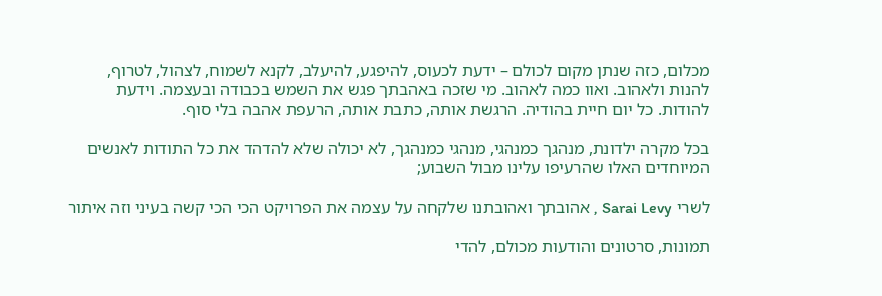מכלום, כזה שנתן מקום לכולם – ידעת לכעוס, להיפגע, להיעלב, לקנא לשמוח, לצהול, לטרוף, להנות ולאהוב. ואוו כמה לאהוב. מי שזכה באהבתך פגש את השמש בכבודה ובעצמה. וידעת להודות. כל יום חיית בהודיה. הרגשת אותה, כתבת אותה, הרעפת אהבה בלי סוף.

בכל מקרה ילדונת, מנהגך כמנהגי, מנהגי כמנהגך, לא יכולה שלא להדהד את כל התודות לאנשים המיוחדים האלו שהרעיפו עלינו מבול השבוע;

לשרי Sarai Levy , אהובתך ואהובתנו שלקחה על עצמה את הפרויקט הכי הכי קשה בעיני וזה איתור

תמונות, סרטונים והודעות מכולם, להדי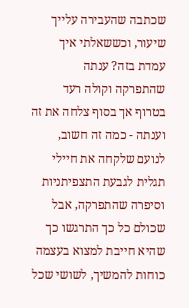שכתבה שהעבירה עלייך שיעור, וכששאלתי איך עמדת בזה? ענתה שהתפרקה וקולה רעד בטרוף אך בסוף צלחה את זה וענתה - כמה זה חשוב, לנועם שלקחה את חיילי תגלית לגבעת התצפיתניות וסיפרה שהתפרקה, אבל שכולם כל כך התרגשו כך שהיא חייבת למצוא בעצמה כוחות להמשיך, לשושי שכל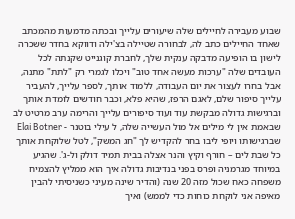שבוע מעבירה לחיילים שלה שיעורים עלייך ובכתה מדמעות מהמכתב שאחד החיילים כתב לה, לבחורה שטיילה בצ'ילה ודווקא בחדר ששכרה לישון בו הופיעה מדבקה ענקית שלך, לחברת קוגנייט שקנתה לכל העובדים שלה "ערכות מעשה אחד טוב" ויכלו לגמרי רק "לתת" מתנה, אבל בחרו לעצור את יום העבודה, ללמוד אותך, לספר עלייך, להעביר עלייך סיפור שלם, לאגם הרפז, שהיא פלא, וכבר חודשים לומדת אותך וברגישות גדולה מבקשת עוד ועוד סיפורים עלייך והרימה ערב מרטיט לב שבאמת אין לי מילים אל מול העשייה שלה, ל עילי בוטנר - Elai Botner  שברגישותו ויופי ליבו בחר להקדיש לך "חג המשק", לטל שלוקחת אותך כל שבת לים – חורף וקיץ והנר אצלה בבית תמיד דולק ול-ג'. שהגיע במיוחד מגרמניה ופרס בפני בנדיבות גדולה איך הוא ממליץ להצמיח משפחה כאח שכול מזה 20 שנה (והדיר שינה מעיני כשניסיתי להבין מאיפה אני לוקחת כוחות כדי לממש) ואיך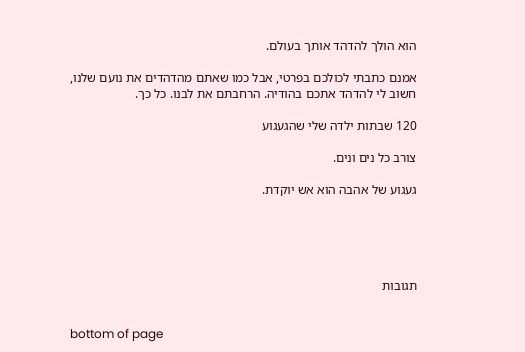הוא הולך להדהד אותך בעולם.

אמנם כתבתי לכולכם בפרטי, אבל כמו שאתם מהדהדים את נועם שלנו, חשוב לי להדהד אתכם בהודיה. הרחבתם את לבנו. כל כך.

120 שבתות ילדה שלי שהגעגוע

צורב כל נים ונים.

געגוע של אהבה הוא אש יוקדת.





תגובות


bottom of page